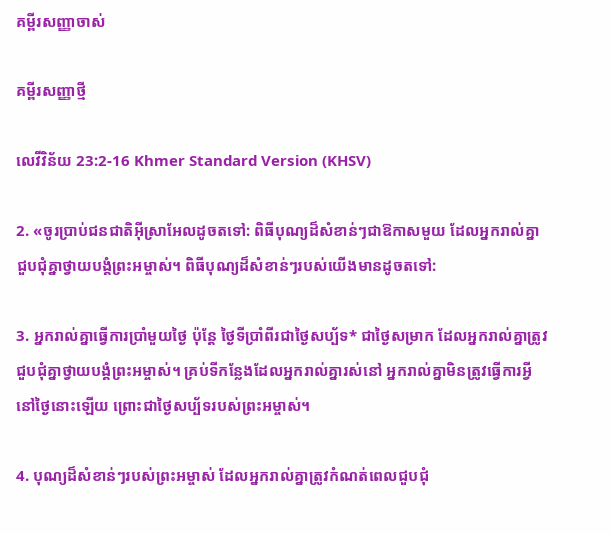គម្ពីរសញ្ញាចាស់

គម្ពីរសញ្ញាថ្មី

លេវី‌វិន័យ 23:2-16 Khmer Standard Version (KHSV)

2. «ចូរប្រាប់ជន‌ជាតិអ៊ីស្រា‌អែលដូចតទៅ: ពិធីបុណ្យដ៏សំខាន់ៗជាឱកាសមួយ ដែលអ្នករាល់គ្នាជួប‌ជុំគ្នាថ្វាយ‌បង្គំព្រះ‌អម្ចាស់។ ពិធីបុណ្យដ៏សំខាន់ៗរបស់យើងមានដូចតទៅ:

3. អ្នករាល់គ្នាធ្វើការប្រាំមួយថ្ងៃ ប៉ុន្តែ ថ្ងៃទីប្រាំ‌ពីរជាថ្ងៃសប្ប័ទ* ជាថ្ងៃសម្រាក ដែលអ្នករាល់គ្នាត្រូវជួប‌ជុំគ្នាថ្វាយ‌បង្គំព្រះ‌អម្ចាស់។ គ្រប់ទីកន្លែងដែលអ្នករាល់គ្នារស់នៅ អ្នករាល់គ្នាមិនត្រូវធ្វើការអ្វីនៅថ្ងៃនោះឡើយ ព្រោះជាថ្ងៃសប្ប័ទរបស់ព្រះ‌អម្ចាស់។

4. បុណ្យដ៏សំខាន់ៗរបស់ព្រះ‌អម្ចាស់ ដែលអ្នករាល់គ្នាត្រូវកំណត់ពេលជួប‌ជុំ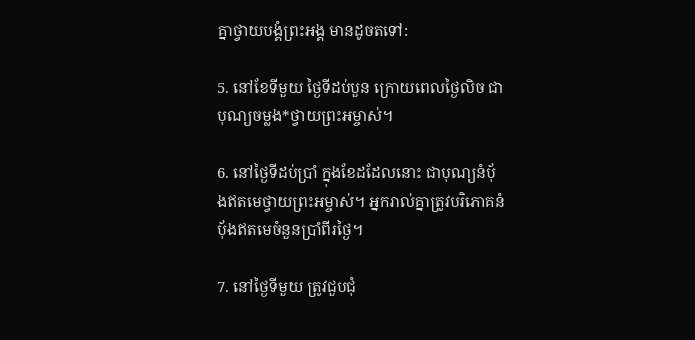គ្នាថ្វាយ‌បង្គំព្រះ‌អង្គ មានដូចតទៅ:

5. នៅខែទីមួយ ថ្ងៃទីដប់‌បួន ក្រោយពេលថ្ងៃលិច ជាបុណ្យចម្លង*ថ្វាយព្រះ‌អម្ចាស់។

6. នៅថ្ងៃទីដប់‌ប្រាំ ក្នុងខែដដែលនោះ ជាបុណ្យនំប៉័ងឥតមេថ្វាយព្រះ‌អម្ចាស់។ អ្នករាល់គ្នាត្រូវបរិភោគនំប៉័ងឥតមេចំនួនប្រាំ‌ពីរថ្ងៃ។

7. នៅថ្ងៃទីមួយ ត្រូវជួប‌ជុំ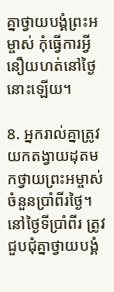គ្នាថ្វាយ‌បង្គំព្រះ‌អម្ចាស់ កុំធ្វើការអ្វីនឿយ‌ហត់នៅថ្ងៃនោះឡើយ។

8. អ្នករាល់គ្នាត្រូវយកតង្វាយដុតមកថ្វាយព្រះ‌អម្ចាស់ ចំនួនប្រាំ‌ពីរថ្ងៃ។ នៅថ្ងៃទីប្រាំ‌ពីរ ត្រូវជួប‌ជុំគ្នាថ្វាយ‌បង្គំ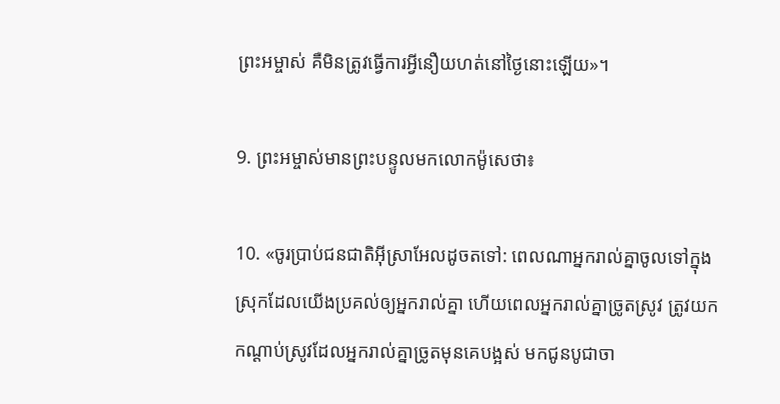ព្រះ‌អម្ចាស់ គឺមិនត្រូវធ្វើការអ្វីនឿយ‌ហត់នៅថ្ងៃនោះឡើយ»។

9. ព្រះ‌អម្ចាស់មានព្រះ‌បន្ទូលមកលោកម៉ូសេថា៖

10. «ចូរប្រាប់ជន‌ជាតិអ៊ីស្រា‌អែលដូចតទៅ: ពេលណាអ្នករាល់គ្នាចូលទៅក្នុងស្រុកដែលយើងប្រគល់ឲ្យអ្នករាល់គ្នា ហើយពេលអ្នករាល់គ្នាច្រូតស្រូវ ត្រូវយកកណ្ដាប់ស្រូវដែលអ្នករាល់គ្នាច្រូតមុនគេបង្អស់ មកជូនបូជា‌ចា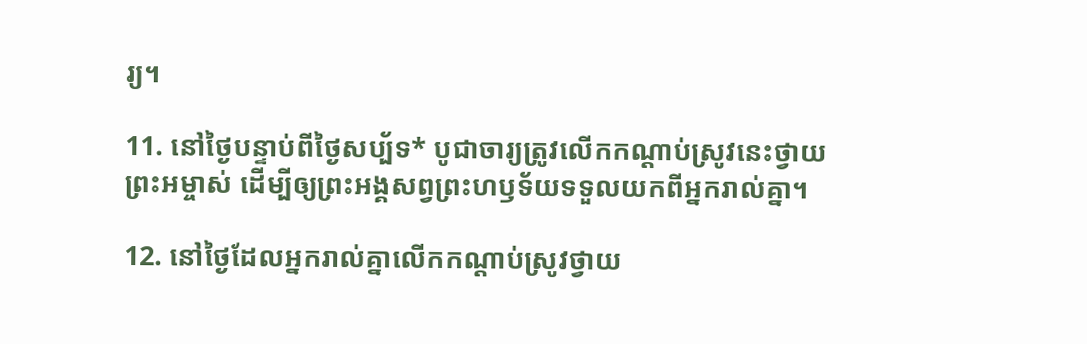រ្យ។

11. នៅថ្ងៃបន្ទាប់ពីថ្ងៃសប្ប័ទ* បូជា‌ចារ្យត្រូវលើកកណ្ដាប់ស្រូវនេះថ្វាយព្រះ‌អម្ចាស់ ដើម្បីឲ្យព្រះ‌អង្គសព្វព្រះ‌ហឫទ័យទទួលយកពីអ្នករាល់គ្នា។

12. នៅថ្ងៃដែលអ្នករាល់គ្នាលើកកណ្ដាប់ស្រូវថ្វាយ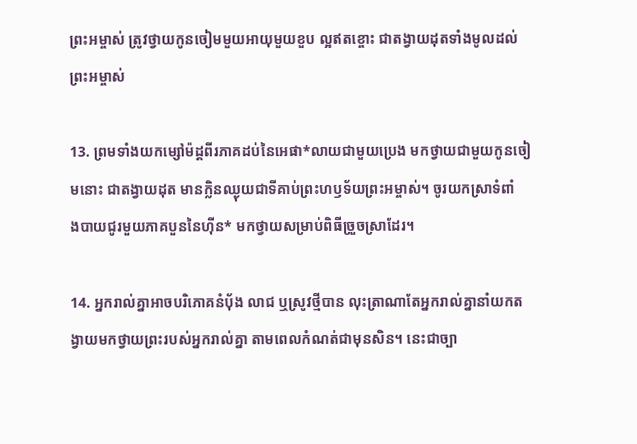ព្រះ‌អម្ចាស់ ត្រូវថ្វាយកូនចៀមមួយអាយុមួយខួប ល្អឥតខ្ចោះ ជាតង្វាយដុតទាំងមូលដល់ព្រះ‌អម្ចាស់

13. ព្រមទាំងយកម្សៅម៉ដ្ដពីរភាគដប់នៃអេផា*លាយជាមួយប្រេង មកថ្វាយជាមួយកូនចៀមនោះ ជាតង្វាយដុត មានក្លិនឈ្ងុយជាទីគាប់ព្រះ‌ហឫទ័យព្រះ‌អម្ចាស់។ ចូរយកស្រាទំពាំង‌បាយជូរមួយភាគបួននៃហ៊ីន* មកថ្វាយសម្រាប់ពិធីច្រួច‌ស្រាដែរ។

14. អ្នករាល់គ្នាអាចបរិភោគនំប៉័ង លាជ ឬស្រូវថ្មីបាន លុះត្រាណាតែអ្នករាល់គ្នានាំយកតង្វាយមកថ្វាយព្រះរបស់អ្នករាល់គ្នា តាមពេលកំណត់ជាមុនសិន។ នេះជាច្បា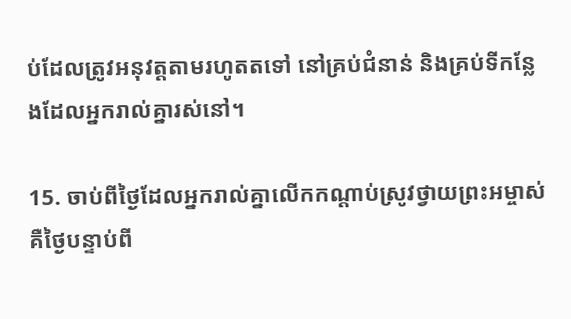ប់ដែលត្រូវអនុវត្តតាមរហូតតទៅ នៅគ្រប់ជំនាន់ និងគ្រប់ទីកន្លែងដែលអ្នករាល់គ្នារស់នៅ។

15. ចាប់ពីថ្ងៃដែលអ្នករាល់គ្នាលើកកណ្ដាប់ស្រូវថ្វាយព្រះ‌អម្ចាស់ គឺថ្ងៃបន្ទាប់ពី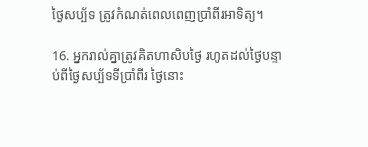ថ្ងៃសប្ប័ទ ត្រូវកំណត់ពេលពេញប្រាំ‌ពីរអាទិត្យ។

16. អ្នករាល់គ្នាត្រូវគិតហា‌សិបថ្ងៃ រហូតដល់ថ្ងៃបន្ទាប់ពីថ្ងៃសប្ប័ទទីប្រាំ‌ពីរ ថ្ងៃនោះ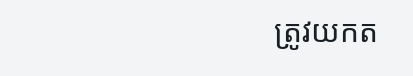ត្រូវយកត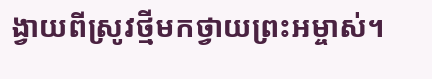ង្វាយពីស្រូវថ្មីមកថ្វាយព្រះ‌អម្ចាស់។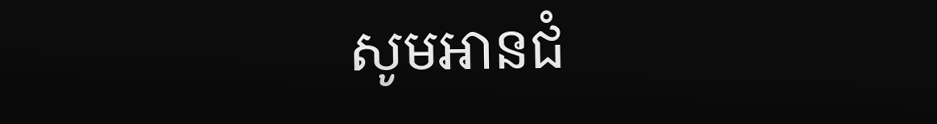សូមអានជំ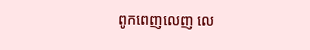ពូកពេញលេញ លេ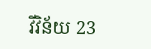វី‌វិន័យ 23